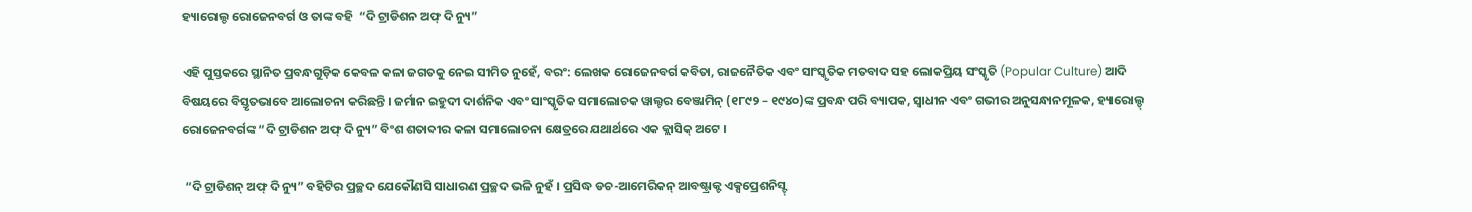ହ୍ୟାରୋଲ୍ଡ ରୋଜେନବର୍ଗ ଓ ତାଙ୍କ ବହି  “ଦି ଟ୍ରାଡିଶନ ଅଫ୍ ଦି ନ୍ୟୁ”

ଏହି ପୁସ୍ତକରେ ସ୍ଥାନିତ ପ୍ରବନ୍ଧଗୁଡ଼ିକ କେବଳ କଳା ଜଗତକୁ ନେଇ ସୀମିତ ନୁହେଁ, ବରଂ: ଲେଖକ ରୋଜେନବର୍ଗ କବିତା, ରାଜନୈତିକ ଏବଂ ସାଂସ୍କୃତିକ ମତବାଦ ସହ ଲୋକପ୍ରିୟ ସଂସ୍କୃତି (Popular Culture) ଆଦି ବିଷୟରେ ବିସ୍ତୃତଭାବେ ଆଲୋଚନା କରିଛନ୍ତି । ଜର୍ମାନ ଇହୁଦୀ ଦାର୍ଶନିକ ଏବଂ ସାଂସ୍କୃତିକ ସମାଲୋଚକ ୱାଲ୍ଟର ବେଞ୍ଜାମିନ୍ (୧୮୯୨ – ୧୯୪୦)ଙ୍କ ପ୍ରବନ୍ଧ ପରି ବ୍ୟାପକ, ସ୍ୱାଧୀନ ଏବଂ ଗଭୀର ଅନୁସନ୍ଧାନମୂଳକ, ହ୍ୟାରୋଲ୍ଡ୍ ରୋଜେନବର୍ଗଙ୍କ “ଦି ଟ୍ରାଡିଶନ ଅଫ୍ ଦି ନ୍ୟୁ” ବିଂଶ ଶତାବ୍ଦୀର କଳା ସମାଲୋଚନା କ୍ଷେତ୍ରରେ ଯଥାର୍ଥରେ ଏକ କ୍ଲାସିକ୍ ଅଟେ ।

 “ଦି ଟ୍ରାଡିଶନ୍ ଅଫ୍ ଦି ନ୍ୟୁ” ବହିଟିର ପ୍ରଚ୍ଛଦ ଯେକୌଣସି ସାଧାରଣ ପ୍ରଚ୍ଛଦ ଭଳି ନୁହଁ । ପ୍ରସିଦ୍ଧ ଡଚ-ଆମେରିକନ୍ ଆବଷ୍ଟ୍ରାକ୍ଟ ଏକ୍ସପ୍ରେଶନିସ୍ଟ୍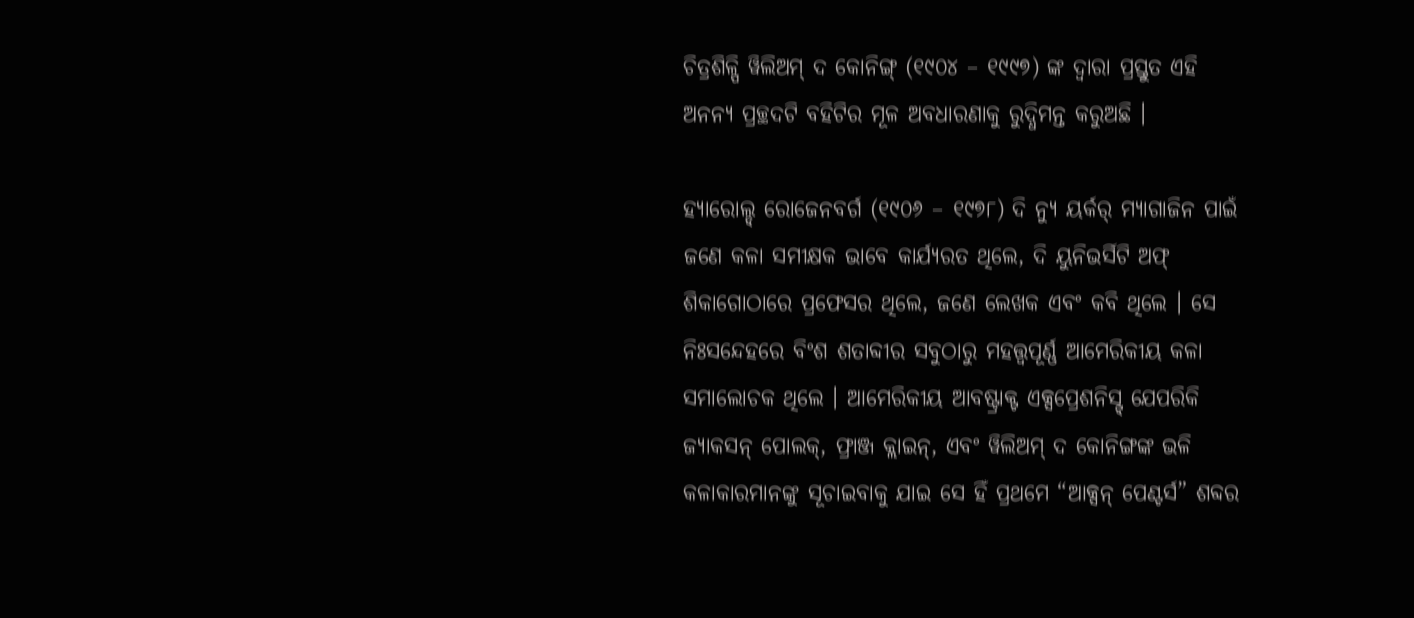ଚିତ୍ରଶିଳ୍ପି ୱିଲିଅମ୍ ଦ କୋନିଙ୍ଗ୍ (୧୯୦୪ – ୧୯୯୭) ଙ୍କ ଦ୍ୱାରା ପ୍ରସ୍ତୁତ ଏହି ଅନନ୍ୟ ପ୍ରଚ୍ଛଦଟି ବହିଟିର ମୂଳ ଅବଧାରଣାକୁ ରୁଦ୍ଧିମନ୍ତ କରୁଅଛି ।

ହ୍ୟାରୋଲ୍ଡ୍ ରୋଜେନବର୍ଗ (୧୯୦୬ – ୧୯୭୮) ଦି ନ୍ୟୁ ୟର୍କର୍ ମ୍ୟାଗାଜିନ ପାଇଁ ଜଣେ କଳା ସମୀକ୍ଷକ ଭାବେ କାର୍ଯ୍ୟରତ ଥିଲେ, ଦି ୟୁନିଭର୍ସିଟି ଅଫ୍ ଶିକାଗୋଠାରେ ପ୍ରଫେସର ଥିଲେ, ଜଣେ ଲେଖକ ଏବଂ କବି ଥିଲେ । ସେ ନିଃସନ୍ଦେହରେ ବିଂଶ ଶତାବ୍ଦୀର ସବୁଠାରୁ ମହତ୍ତ୍ୱପୂର୍ଣ୍ଣ ଆମେରିକୀୟ କଳା ସମାଲୋଚକ ଥିଲେ । ଆମେରିକୀୟ ଆବଷ୍ଟ୍ରାକ୍ଟ ଏକ୍ସପ୍ରେଶନିସ୍ଟ୍ ଯେପରିକି ଜ୍ୟାକସନ୍ ପୋଲକ୍, ଫ୍ରାଞ୍ଜ କ୍ଲାଇନ୍, ଏବଂ ୱିଲିଅମ୍ ଦ କୋନିଙ୍ଗଙ୍କ ଭଳି କଳାକାରମାନଙ୍କୁ ସୂଚାଇବାକୁ ଯାଇ ସେ ହିଁ ପ୍ରଥମେ “ଆକ୍ସନ୍ ପେଣ୍ଟର୍ସ” ଶବ୍ଦର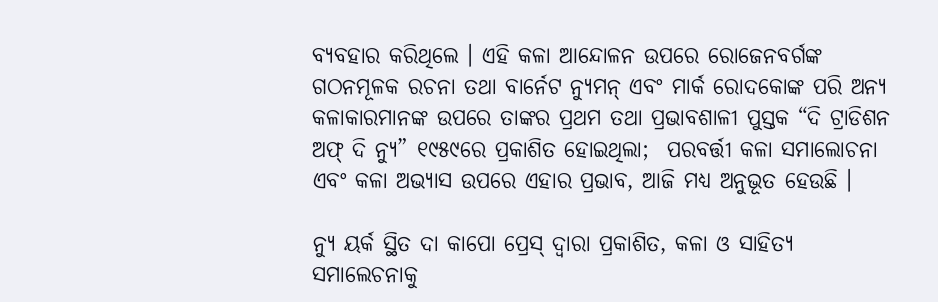ବ୍ୟବହାର କରିଥିଲେ । ଏହି କଳା ଆନ୍ଦୋଳନ ଉପରେ ରୋଜେନବର୍ଗଙ୍କ ଗଠନମୂଳକ ରଚନା ତଥା ବାର୍ନେଟ ନ୍ୟୁମନ୍ ଏବଂ ମାର୍କ ରୋଦକୋଙ୍କ ପରି ଅନ୍ୟ କଳାକାରମାନଙ୍କ ଉପରେ ତାଙ୍କର ପ୍ରଥମ ତଥା ପ୍ରଭାବଶାଳୀ ପୁସ୍ତକ “ଦି ଟ୍ରାଡିଶନ ଅଫ୍ ଦି ନ୍ୟୁ” ୧୯୫୯ରେ ପ୍ରକାଶିତ ହୋଇଥିଲା;  ପରବର୍ତ୍ତୀ କଳା ସମାଲୋଚନା ଏବଂ କଳା ଅଭ୍ୟାସ ଉପରେ ଏହାର ପ୍ରଭାବ, ଆଜି ମଧ୍ୟ ଅନୁଭୂତ ହେଉଛି ।

ନ୍ୟୁ ୟର୍କ ସ୍ଥିତ ଦା କାପୋ ପ୍ରେସ୍ ଦ୍ୱାରା ପ୍ରକାଶିତ, କଳା ଓ ସାହିତ୍ୟ ସମାଲେଚନାକୁ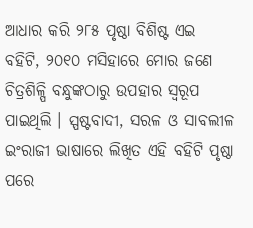ଆଧାର କରି ୨୮୫ ପୃଷ୍ଠା ବିଶିଷ୍ଟ ଏଇ ବହିଟି, ୨୦୧୦ ମସିହାରେ ମୋର ଜଣେ ଚିତ୍ରଶିଳ୍ପି ବନ୍ଧୁଙ୍କଠାରୁ ଉପହାର ସ୍ୱରୂପ ପାଇଥିଲି । ସ୍ପଷ୍ଟବାଦୀ, ସରଳ ଓ ସାବଲୀଳ ଇଂରାଜୀ ଭାଷାରେ ଲିଖିତ ଏହି ବହିଟି ପୃଷ୍ଠା ପରେ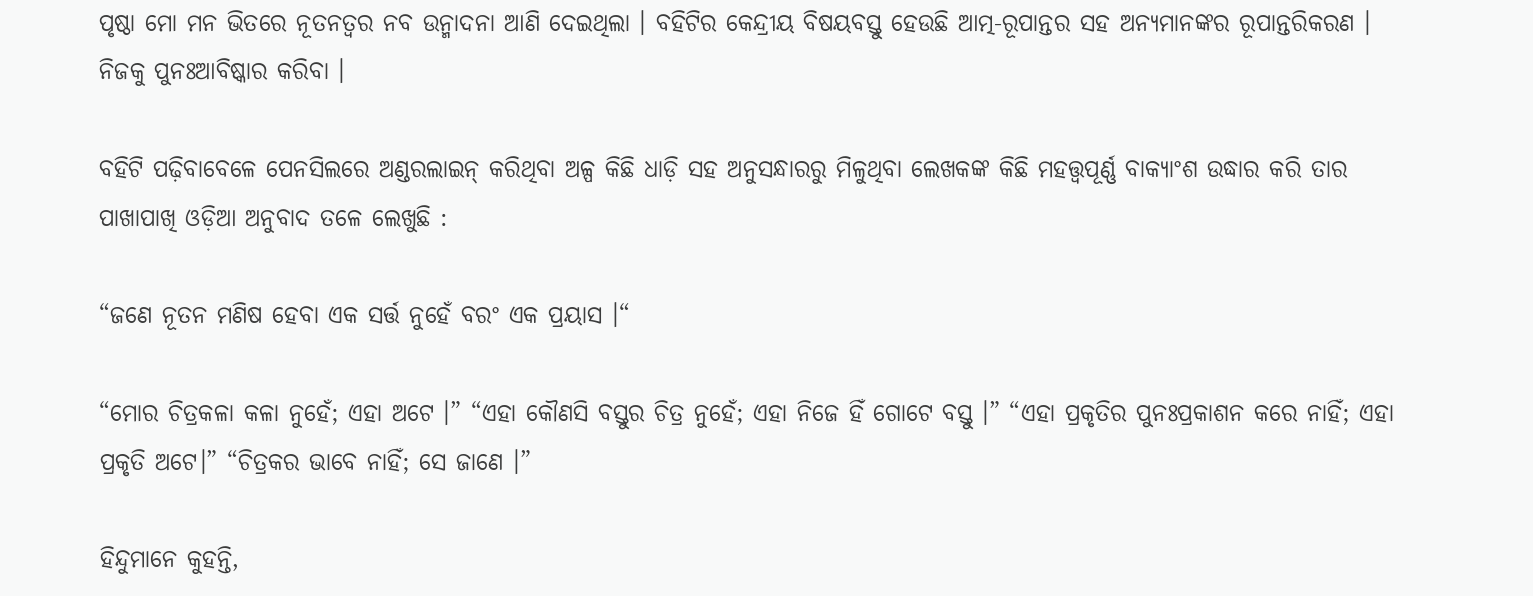ପୃଷ୍ଠା ମୋ ମନ ଭିତରେ ନୂତନତ୍ୱର ନବ ଉନ୍ମାଦନା ଆଣି ଦେଇଥିଲା । ବହିଟିର କେନ୍ଦ୍ରୀୟ ବିଷୟବସ୍ତୁ ହେଉଛି ଆତ୍ମ-ରୂପାନ୍ତର ସହ ଅନ୍ୟମାନଙ୍କର ରୂପାନ୍ତରିକରଣ । ନିଜକୁ ପୁନଃଆବିଷ୍କାର କରିବା ।

ବହିଟି ପଢ଼ିବାବେଳେ ପେନସିଲରେ ଅଣ୍ଡରଲାଇନ୍ କରିଥିବା ଅଳ୍ପ କିଛି ଧାଡ଼ି ସହ ଅନୁସନ୍ଧାରରୁ ମିଳୁଥିବା ଲେଖକଙ୍କ କିଛି ମହତ୍ତ୍ୱପୂର୍ଣ୍ଣ ବାକ୍ୟାଂଶ ଉଦ୍ଧାର କରି ତାର ପାଖାପାଖି ଓଡ଼ିଆ ଅନୁବାଦ ତଳେ ଲେଖୁଛି :

“ଜଣେ ନୂତନ ମଣିଷ ହେବା ଏକ ସର୍ତ୍ତ ନୁହେଁ ବରଂ ଏକ ପ୍ରୟାସ ।“

“ମୋର ଚିତ୍ରକଳା କଳା ନୁହେଁ; ଏହା ଅଟେ ।” “ଏହା କୌଣସି ବସ୍ତୁର ଚିତ୍ର ନୁହେଁ; ଏହା ନିଜେ ହିଁ ଗୋଟେ ବସ୍ତୁ ।” “ଏହା ପ୍ରକୃତିର ପୁନଃପ୍ରକାଶନ କରେ ନାହିଁ; ଏହା ପ୍ରକୃତି ଅଟେ।” “ଚିତ୍ରକର ଭାବେ ନାହିଁ; ସେ ଜାଣେ ।”

ହିନ୍ଦୁମାନେ କୁହନ୍ତି,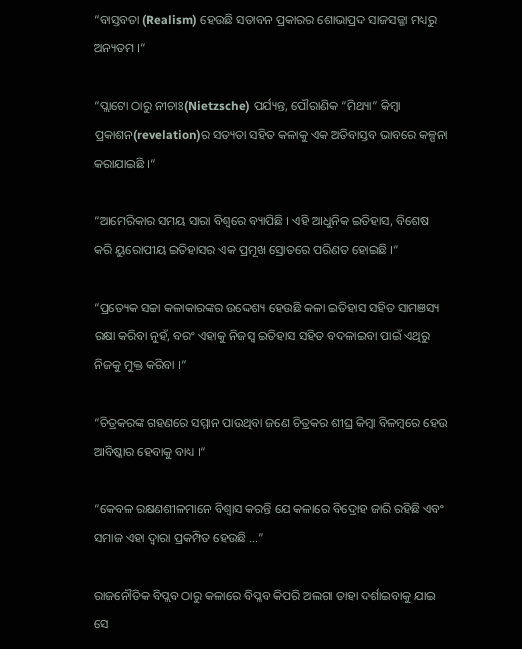“ବାସ୍ତବତା (Realism) ହେଉଛି ସତାବନ ପ୍ରକାରର ଶୋଭାପ୍ରଦ ସାଜସଜ୍ଜା ମଧ୍ୟରୁ ଅନ୍ୟତମ ।“

“ପ୍ଲାଟୋ ଠାରୁ ନୀଚାଃ(Nietzsche) ପର୍ଯ୍ୟନ୍ତ, ପୌରାଣିକ “ମିଥ୍ୟା” କିମ୍ବା ପ୍ରକାଶନ(revelation)ର ସତ୍ୟତା ସହିତ କଳାକୁ ଏକ ଅତିବାସ୍ତବ ଭାବରେ କଳ୍ପନା କରାଯାଇଛି ।“

“ଆମେରିକାର ସମୟ ସାରା ବିଶ୍ୱରେ ବ୍ୟାପିଛି । ଏହି ଆଧୁନିକ ଇତିହାସ, ବିଶେଷ କରି ୟୁରୋପୀୟ ଇତିହାସର ଏକ ପ୍ରମୂଖ ସ୍ରୋତରେ ପରିଣତ ହୋଇଛି ।“

“ପ୍ରତ୍ୟେକ ସଚ୍ଚା କଳାକାରଙ୍କର ଉଦ୍ଦେଶ୍ୟ ହେଉଛି କଳା ଇତିହାସ ସହିତ ସାମଞସ୍ୟ ରକ୍ଷା କରିବା ନୁହଁ, ବରଂ ଏହାକୁ ନିଜସ୍ୱ ଇତିହାସ ସହିତ ବଦଳାଇବା ପାଇଁ ଏଥିରୁ ନିଜକୁ ମୁକ୍ତ କରିବା ।“

“ଚିତ୍ରକରଙ୍କ ଗହଣରେ ସମ୍ମାନ ପାଉଥିବା ଜଣେ ଚିତ୍ରକର ଶୀଘ୍ର କିମ୍ବା ବିଳମ୍ବରେ ହେଉ ଆବିଷ୍କାର ହେବାକୁ ବାଧ୍ୟ ।“

“କେବଳ ରକ୍ଷଣଶୀଳମାନେ ବିଶ୍ୱାସ କରନ୍ତି ଯେ କଳାରେ ବିଦ୍ରୋହ ଜାରି ରହିଛି ଏବଂ ସମାଜ ଏହା ଦ୍ୱାରା ପ୍ରକମ୍ପିତ ହେଉଛି …”

ରାଜନୌତିକ ବିପ୍ଲବ ଠାରୁ କଳାରେ ବିପ୍ଳବ କିପରି ଅଲଗା ତାହା ଦର୍ଶାଇବାକୁ ଯାଇ ସେ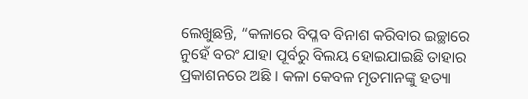ଲେଖୁଛନ୍ତି, “କଳାରେ ବିପ୍ଳବ ବିନାଶ କରିବାର ଇଚ୍ଛାରେ ନୁହେଁ ବରଂ ଯାହା ପୂର୍ବରୁ ବିଲୟ ହୋଇଯାଇଛି ତାହାର ପ୍ରକାଶନରେ ଅଛି । କଳା କେବଳ ମୃତମାନଙ୍କୁ ହତ୍ୟା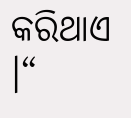କରିଥାଏ ।“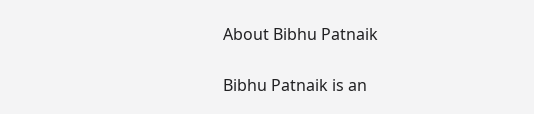About Bibhu Patnaik

Bibhu Patnaik is an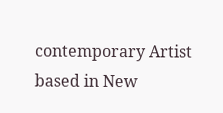contemporary Artist based in New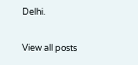Delhi.

View all posts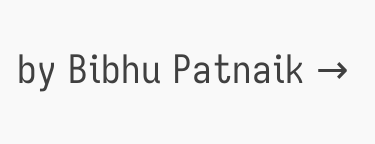by Bibhu Patnaik →